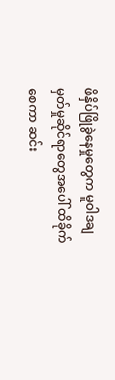ဖိနှိပ်ဖြိုခွဲနေမှုတွေက မူဝါဒချမှတ်မှုဆိုင်ရာတွေအပေါ် ထိခိုက်စေကာ ဆင်း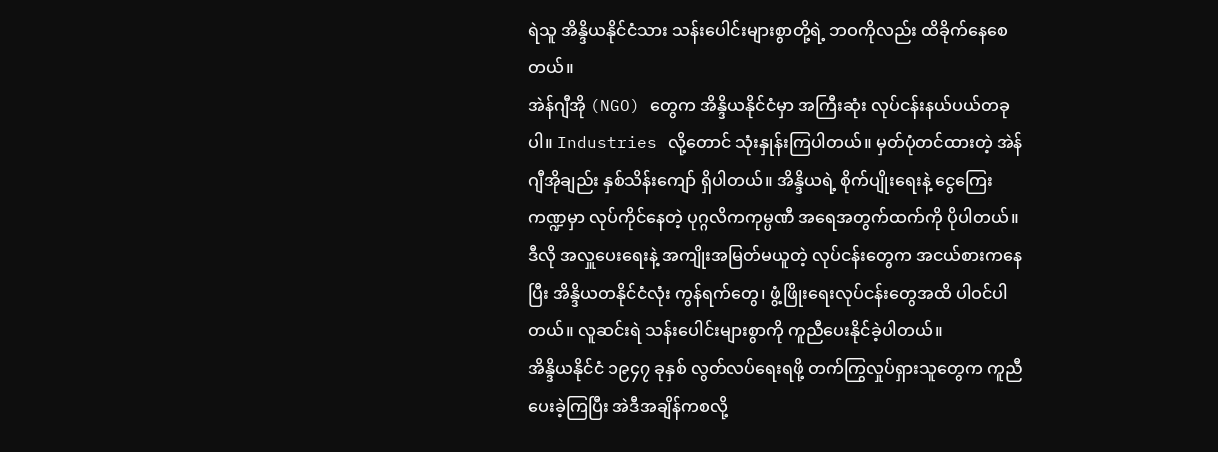ရဲသူ အိန္ဒိယနိုင်ငံသား သန်းပေါင်းများစွာတို့ရဲ့ ဘဝကိုလည်း ထိခိုက်နေစေတယ်။
အဲန်ဂျီအို (NGO) တွေက အိန္ဒိယနိုင်ငံမှာ အကြီးဆုံး လုပ်ငန်းနယ်ပယ်တခုပါ။ Industries လို့တောင် သုံးနှုန်းကြပါတယ်။ မှတ်ပုံတင်ထားတဲ့ အဲန်ဂျီအိုချည်း နှစ်သိန်းကျော် ရှိပါတယ်။ အိန္ဒိယရဲ့ စိုက်ပျိုးရေးနဲ့ ငွေကြေးကဏ္ဍမှာ လုပ်ကိုင်နေတဲ့ ပုဂ္ဂလိကကုမ္ပဏီ အရေအတွက်ထက်ကို ပိုပါတယ်။ ဒီလို အလှူပေးရေးနဲ့ အကျိုးအမြတ်မယူတဲ့ လုပ်ငန်းတွေက အငယ်စားကနေပြီး အိန္ဒိယတနိုင်ငံလုံး ကွန်ရက်တွေ၊ ဖွံ့ဖြိုးရေးလုပ်ငန်းတွေအထိ ပါဝင်ပါတယ်။ လူဆင်းရဲ သန်းပေါင်းများစွာကို ကူညီပေးနိုင်ခဲ့ပါတယ်။
အိန္ဒိယနိုင်ငံ ၁၉၄၇ ခုနှစ် လွတ်လပ်ရေးရဖို့ တက်ကြွလှုပ်ရှားသူတွေက ကူညီပေးခဲ့ကြပြီး အဲဒီအချိန်ကစလို့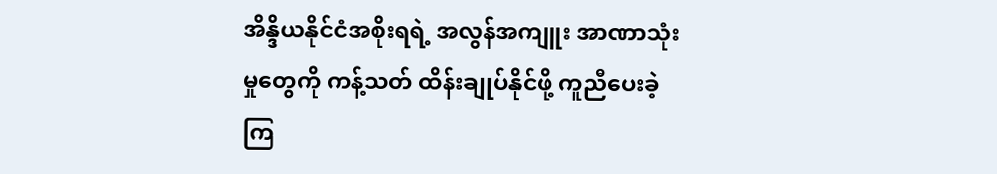အိန္ဒိယနိုင်ငံအစိုးရရဲ့ အလွန်အကျူး အာဏာသုံးမှုတွေကို ကန့်သတ် ထိန်းချုပ်နိုင်ဖို့ ကူညီပေးခဲ့ကြ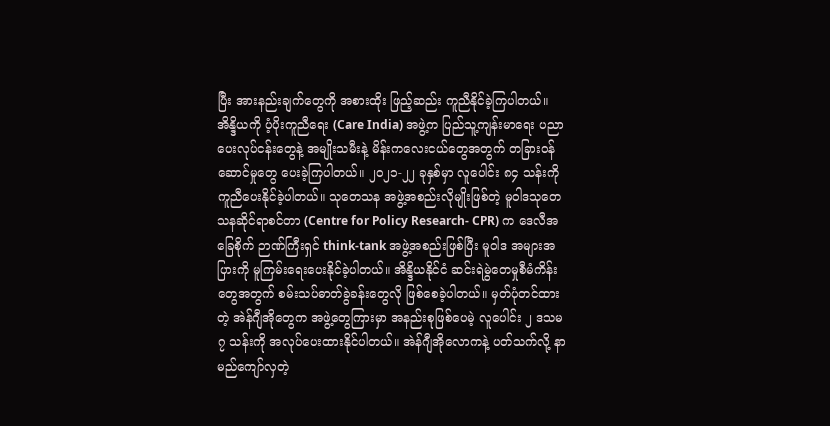ပြီး အားနည်းချက်တွေကို အစားထိုး ဖြည့်ဆည်း ကူညီနိုင်ခဲ့ကြပါတယ်။
အိန္ဒိယကို ပံ့ပိုးကူညီရေး (Care India) အဖွဲ့က ပြည်သူ့ကျန်းမာရေး ပညာပေးလုပ်ငန်းတွေနဲ့ အမျိုးသမီးနဲ့ မိန်းကလေးငယ်တွေအတွက် တခြားဝန်ဆောင်မှုတွေ ပေးခဲ့ကြပါတယ်။ ၂၀၂၁-၂၂ ခုနှစ်မှာ လူပေါင်း ၈၄ သန်းကို ကူညီပေးနိုင်ခဲ့ပါတယ်။ သုတေသန အဖွဲ့အစည်းလိုမျိုးဖြစ်တဲ့ မူဝါဒသုတေသနဆိုင်ရာစင်တာ (Centre for Policy Research- CPR) က ဒေလီအခြေစိုက် ဉာဏ်ကြီးရှင် think-tank အဖွဲ့အစည်းဖြစ်ပြီး မူဝါဒ အများအပြားကို မူကြမ်းရေးပေးနိုင်ခဲ့ပါတယ်။ အိန္ဒိယနိုင်ငံ ဆင်းရဲမွဲတေမှုစီမံကိန်းတွေအတွက် စမ်းသပ်ဓာတ်ခွဲခန်းတွေလို ဖြစ်စေခဲ့ပါတယ်။ မှတ်ပုံတင်ထားတဲ့ အဲန်ဂျီအိုတွေက အဖွဲ့တွေကြားမှာ အနည်းစုဖြစ်ပေမဲ့ လူပေါင်း ၂ ဒသမ ၇ သန်းကို အလုပ်ပေးထားနိုင်ပါတယ်။ အဲန်ဂျီအိုလောကနဲ့ ပတ်သက်လို့ နာမည်ကျော်လှတဲ့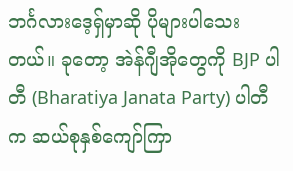ဘင်္ဂလားဒေ့ရှ်မှာဆို ပိုများပါသေးတယ်။ ခုတော့ အဲန်ဂျီအိုတွေကို BJP ပါတီ (Bharatiya Janata Party) ပါတီက ဆယ်စုနှစ်ကျော်ကြာ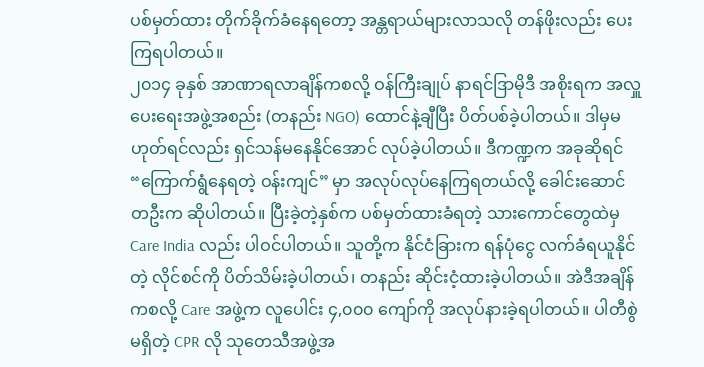ပစ်မှတ်ထား တိုက်ခိုက်ခံနေရတော့ အန္တရာယ်များလာသလို တန်ဖိုးလည်း ပေးကြရပါတယ်။
၂၀၁၄ ခုနှစ် အာဏာရလာချိန်ကစလို့ ဝန်ကြီးချုပ် နာရင်ဒြာမိုဒီ အစိုးရက အလှူပေးရေးအဖွဲ့အစည်း (တနည်း NGO) ထောင်နဲ့ချီပြီး ပိတ်ပစ်ခဲ့ပါတယ်။ ဒါမှမဟုတ်ရင်လည်း ရှင်သန်မနေနိုင်အောင် လုပ်ခဲ့ပါတယ်။ ဒီကဏ္ဍက အခုဆိုရင် “ကြောက်ရွံနေရတဲ့ ဝန်းကျင်” မှာ အလုပ်လုပ်နေကြရတယ်လို့ ခေါင်းဆောင်တဦးက ဆိုပါတယ်။ ပြီးခဲ့တဲ့နှစ်က ပစ်မှတ်ထားခံရတဲ့ သားကောင်တွေထဲမှ Care India လည်း ပါဝင်ပါတယ်။ သူတို့က နိုင်ငံခြားက ရန်ပုံငွေ လက်ခံရယူနိုင်တဲ့ လိုင်စင်ကို ပိတ်သိမ်းခဲ့ပါတယ်၊ တနည်း ဆိုင်းငံ့ထားခဲ့ပါတယ်။ အဲဒီအချိန်ကစလို့ Care အဖွဲ့က လူပေါင်း ၄,၀၀၀ ကျော်ကို အလုပ်နားခဲ့ရပါတယ်။ ပါတီစွဲမရှိတဲ့ CPR လို သုတေသီအဖွဲ့အ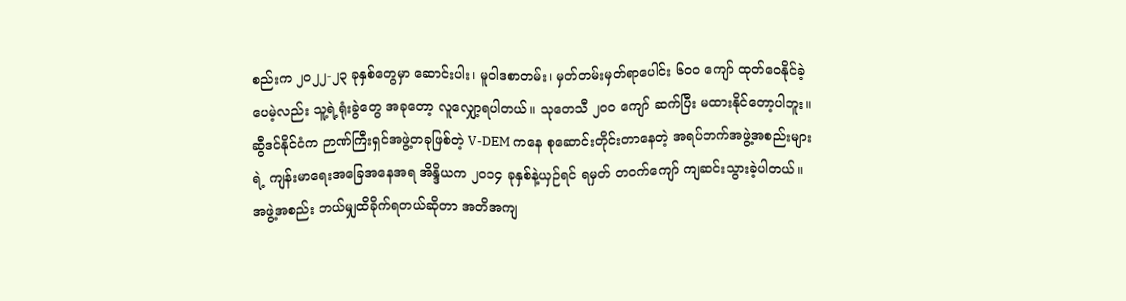စည်းက ၂၀၂၂-၂၃ ခုနှစ်တွေမှာ ဆောင်းပါး၊ မူဝါဒစာတမ်း၊ မှတ်တမ်းမှတ်ရာပေါင်း ၆၀၀ ကျော် ထုတ်ဝေနိုင်ခဲ့ပေမဲ့လည်း သူ့ရဲ့ရုံးခွဲတွေ အခုတော့ လူလျှော့ရပါတယ်။ သုတေသီ ၂၀၀ ကျော် ဆက်ပြီး မထားနိုင်တော့ပါဘူး။ ဆွီဒင်နိုင်ငံက ဉာဏ်ကြီးရှင်အဖွဲ့တခုဖြစ်တဲ့ V-DEM ကနေ စုဆောင်းတိုင်းတာနေတဲ့ အရပ်ဘက်အဖွဲ့အစည်းများရဲ့ ကျန်းမာရေးအခြေအနေအရ အိန္ဒိယက ၂၀၁၄ ခုနှစ်နဲ့ယှဉ်ရင် ရမှတ် တဝက်ကျော် ကျဆင်းသွားခဲ့ပါတယ်။
အဖွဲ့အစည်း ဘယ်မျှထိခိုက်ရတယ်ဆိုတာ အတိအကျ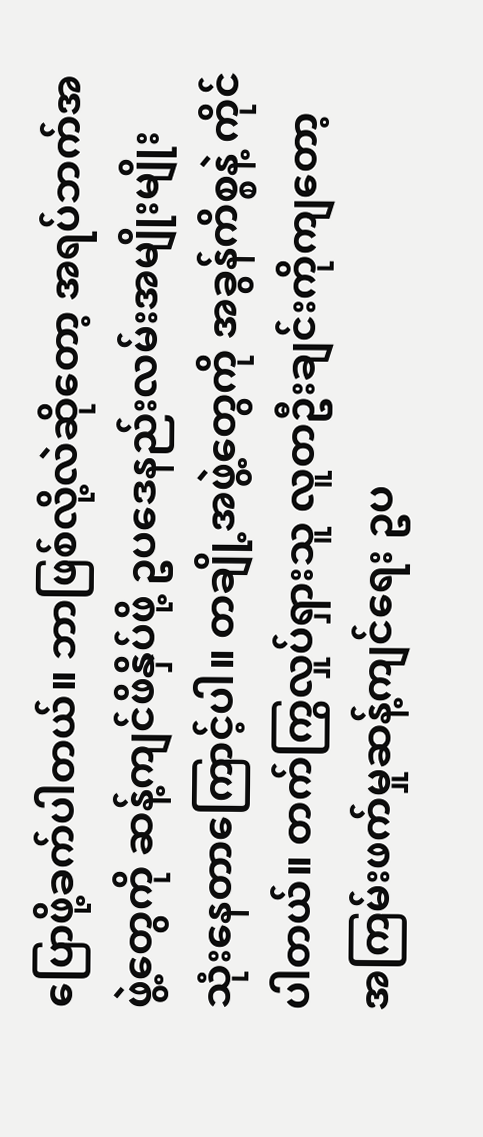ပြောဖို့ခက်ပါတယ်။ ဘာဖြစ်လို့လဲဆိုတော့ အရပ်ဘက်အဖွဲ့တွေကို ဆန့်ကျင်ဖိနှိပ်ဖို့ ဥပဒေနည်းလမ်းအမျိုးမျိုး သုံးနေတာကြောင့်ပါ။ တချို့အဖွဲ့တွေကို အခွန်ကိစ္စနဲ့ ကိုင်ပါတယ်။ တက်ကြွလှုပ်ရှားသူ လူတဦးချင်းကိုကျတော့ အကြမ်းဖက်မှုဆန့်ကျင်ရေး ဥပ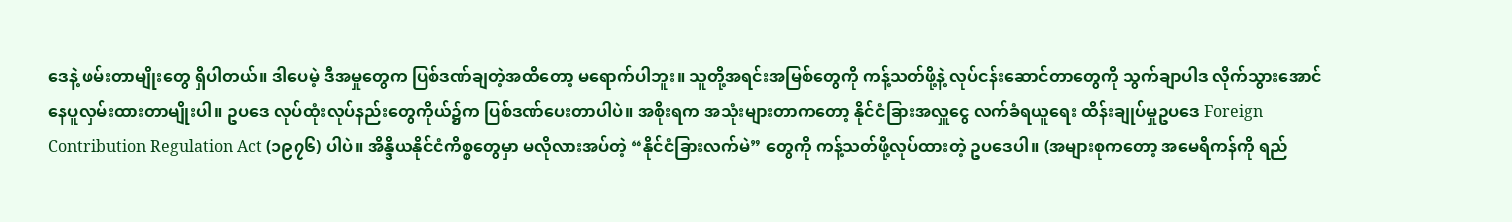ဒေနဲ့ ဖမ်းတာမျိုးတွေ ရှိပါတယ်။ ဒါပေမဲ့ ဒီအမှုတွေက ပြစ်ဒဏ်ချတဲ့အထိတော့ မရောက်ပါဘူး။ သူတို့အရင်းအမြစ်တွေကို ကန့်သတ်ဖို့နဲ့ လုပ်ငန်းဆောင်တာတွေကို သွက်ချာပါဒ လိုက်သွားအောင် နေပူလှမ်းထားတာမျိုးပါ။ ဥပဒေ လုပ်ထုံးလုပ်နည်းတွေကိုယ်၌က ပြစ်ဒဏ်ပေးတာပါပဲ။ အစိုးရက အသုံးများတာကတော့ နိုင်ငံခြားအလှူငွေ လက်ခံရယူရေး ထိန်းချုပ်မှုဥပဒေ Foreign Contribution Regulation Act (၁၉၇၆) ပါပဲ။ အိန္ဒိယနိုင်ငံကိစ္စတွေမှာ မလိုလားအပ်တဲ့ “နိုင်ငံခြားလက်မဲ” တွေကို ကန့်သတ်ဖို့လုပ်ထားတဲ့ ဥပဒေပါ။ (အများစုကတော့ အမေရိကန်ကို ရည်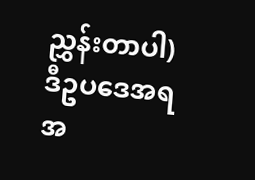ညွှန်းတာပါ) ဒီဥပဒေအရ အ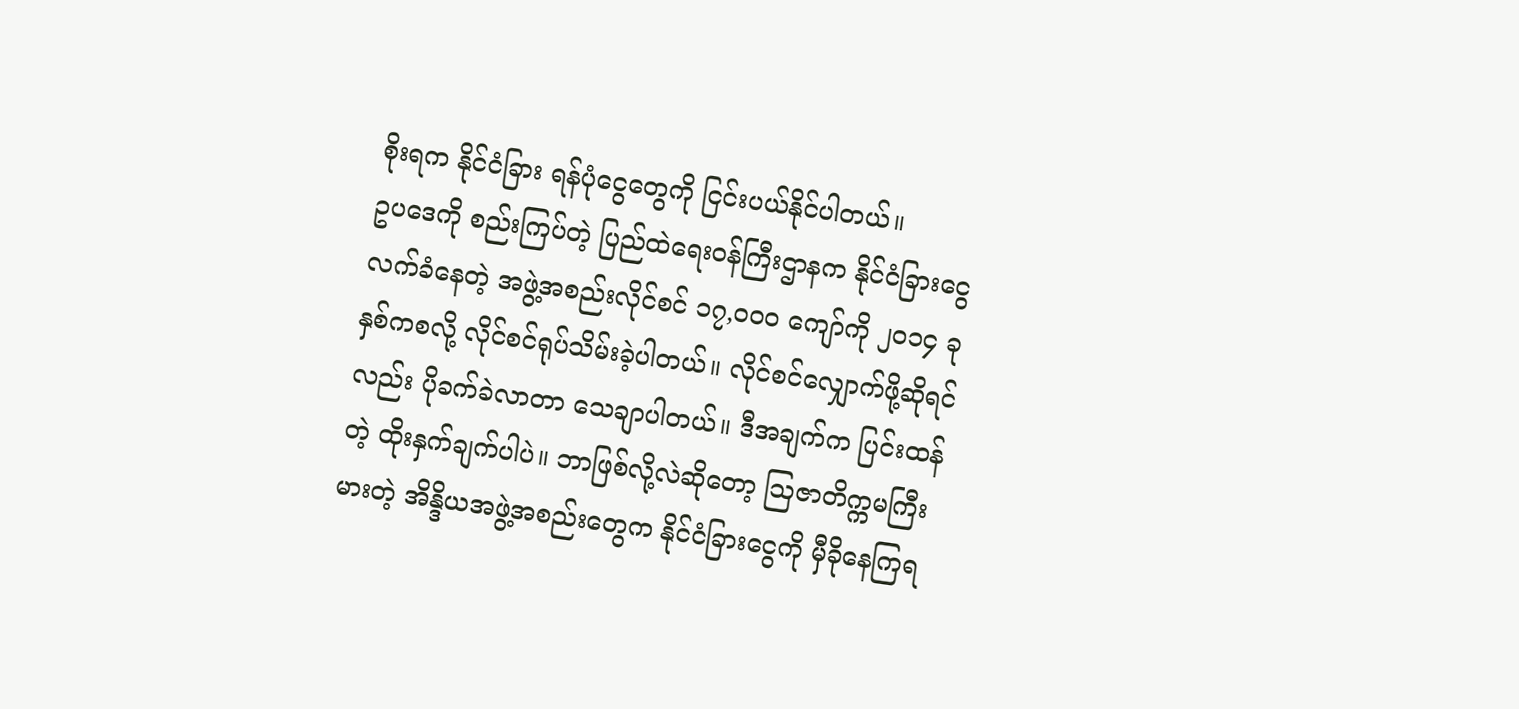စိုးရက နိုင်ငံခြား ရန်ပုံငွေတွေကို ငြင်းပယ်နိုင်ပါတယ်။
ဥပဒေကို စည်းကြပ်တဲ့ ပြည်ထဲရေးဝန်ကြီးဌာနက နိုင်ငံခြားငွေ လက်ခံနေတဲ့ အဖွဲ့အစည်းလိုင်စင် ၁၇,၀၀၀ ကျော်ကို ၂၀၁၄ ခုနှစ်ကစလို့ လိုင်စင်ရုပ်သိမ်းခဲ့ပါတယ်။ လိုင်စင်လျှောက်ဖို့ဆိုရင်လည်း ပိုခက်ခဲလာတာ သေချာပါတယ်။ ဒီအချက်က ပြင်းထန်တဲ့ ထိုးနှက်ချက်ပါပဲ။ ဘာဖြစ်လို့လဲဆိုတော့ ဩဇာတိက္ကမကြီးမားတဲ့ အိန္ဒိယအဖွဲ့အစည်းတွေက နိုင်ငံခြားငွေကို မှီခိုနေကြရ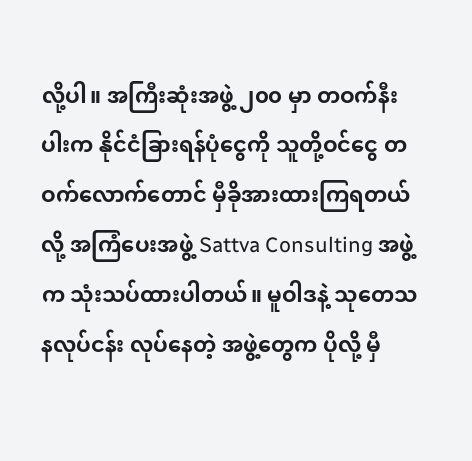လို့ပါ။ အကြီးဆုံးအဖွဲ့ ၂၀၀ မှာ တဝက်နီးပါးက နိုင်ငံခြားရန်ပုံငွေကို သူတို့ဝင်ငွေ တဝက်လောက်တောင် မှီခိုအားထားကြရတယ်လို့ အကြံပေးအဖွဲ့ Sattva Consulting အဖွဲ့က သုံးသပ်ထားပါတယ်။ မူဝါဒနဲ့ သုတေသနလုပ်ငန်း လုပ်နေတဲ့ အဖွဲ့တွေက ပိုလို့ မှီ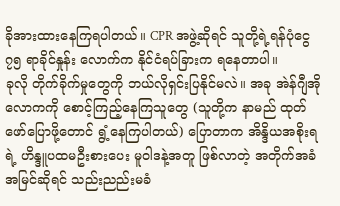ခိုအားထားနေကြရပါတယ်။ CPR အဖွဲ့ဆိုရင် သူတို့ရဲ့ရန်ပုံငွေ ၇၅ ရာခိုင်နှုန်း လောက်က နိုင်ငံရပ်ခြားက ရနေတာပါ။
ခုလို တိုက်ခိုက်မှုတွေကို ဘယ်လိုရှင်းပြနိုင်မလဲ။ အခု အဲန်ဂျီအိုလောကကို စောင့်ကြည့်နေကြသူတွေ (သူတို့က နာမည် ထုတ်ဖော်ပြောဖို့တောင် ရွံ့နေကြပါတယ်) ပြောတာက အိန္ဒိယအစိုးရရဲ့ ဟိန္ဒူပထမဦးစားပေး မူဝါဒနဲ့အတူ ဖြစ်လာတဲ့ အတိုက်အခံ အမြင်ဆိုရင် သည်းညည်းမခံ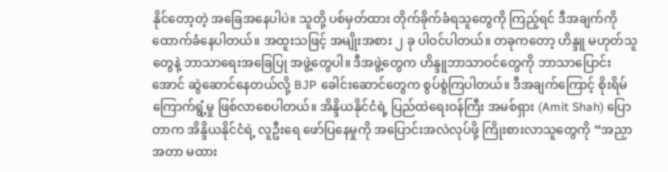နိုင်တော့တဲ့ အခြေအနေပါပဲ။ သူတို့ ပစ်မှတ်ထား တိုက်ခိုက်ခံရသူတွေကို ကြည့်ရင် ဒီအချက်ကို ထောက်ခံနေပါတယ်။ အထူးသဖြင့် အမျိုးအစား ၂ ခု ပါဝင်ပါတယ်။ တခုကတော့ ဟိန္ဒူ မဟုတ်သူတွေနဲ့ ဘာသာရေးအခြေပြု အဖွဲ့တွေပါ။ ဒီအဖွဲ့တွေက ဟိန္ဒူဘာသာဝင်တွေကို ဘာသာပြောင်းအောင် ဆွဲဆောင်နေတယ်လို့ BJP ခေါင်းဆောင်တွေက စွပ်စွဲကြပါတယ်။ ဒီအချက်ကြောင့် စိုးရိမ်ကြောက်ရွံ့မှု ဖြစ်လာစေပါတယ်။ အိန္ဒိယနိုင်ငံရဲ့ ပြည်ထဲရေးဝန်ကြီး အမစ်ရှား (Amit Shah) ပြောတာက အိန္ဒိယနိုင်ငံရဲ့ လူဦးရေ ဖော်ပြနေမှုကို အပြောင်းအလဲလုပ်ဖို့ ကြိုးစားလာသူတွေကို “အညှာအတာ မထား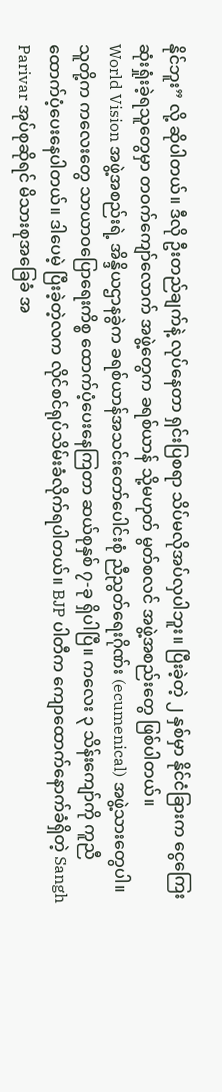နိုင်ဘူး” လို့ ဆိုပါတယ်။ ဒီလို ဦးတည်ချက်နဲ့ လုပ်နေတာ ရှင်းပြစရာ သိပ်မလိုအပ်လှပါဘူး။ ပြီးခဲ့တဲ့ ၂ နှစ်မှာ နိုင်ငံခြားက ငွေကြေးဆုံးရှုံးခဲ့ရသူတွေမှာ တဝက်ကျော်လောက် အဖွဲ့တွေက ခရစ်ယာန် သို့မဟုတ် မွတ်စလင် အဖွဲ့အစည်းတွေ ဖြစ်ပါတယ်။
World Vision အဖွဲ့အစည်းရဲ့ အိန္ဒိယဌာနခွဲက ခရစ်ယာန်အသင်းတော်ပေါင်းစုံ ညီညွတ်ရေးဂိုဏ်း (ecumenical) အဖွဲ့သားတွေပါ။ သူတို့က ကလေးတွေ သာယာဝပြောရေးကိစ္စ ထောက်ပံ့ပေးနေကြတာ ဆယ်စုနှစ် ၇-ခု ရှိပါပြီ။ ကလေး ၃ သိန်းကျော်ကို ကူညီထောက်ပံ့ပေးနေပါတယ်။ ဒါပေမဲ့ ပြီးခဲ့တဲ့လက လိုင်စင်ရုပ်သိမ်းခံလိုက်ရပါတယ်။ BJP ပါတီက ကျောထောက်နောက်ခံရှိတဲ့ Sangh Parivar အုပ်စုဆိုရင် မိသားစုအခြေခံ အ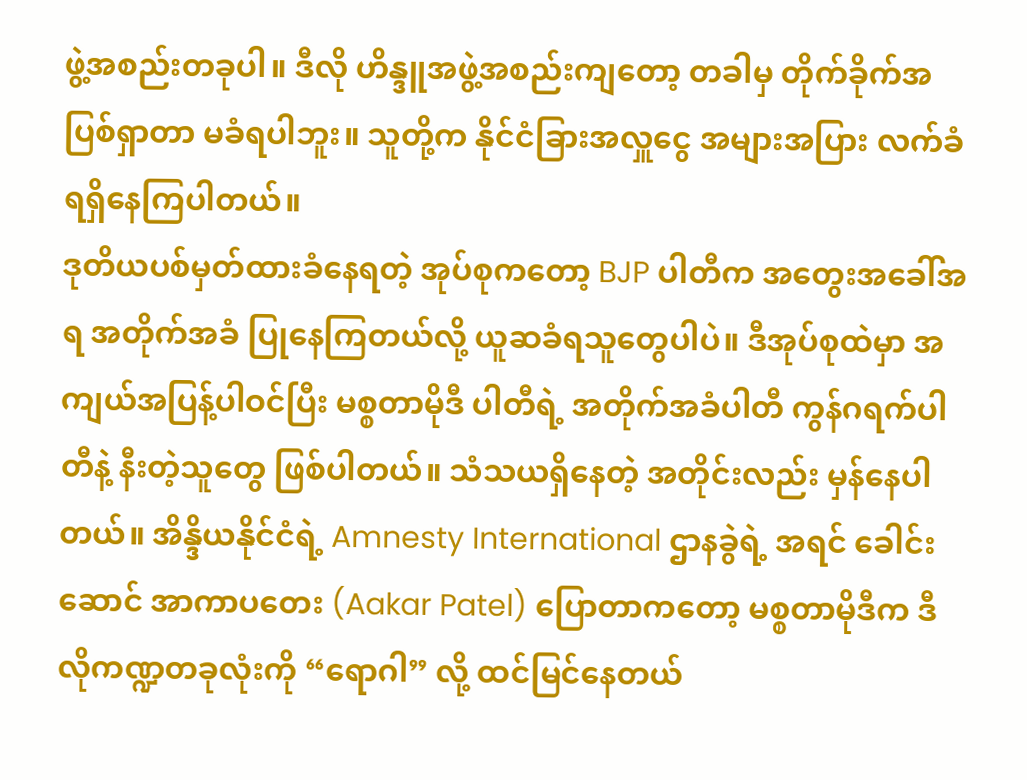ဖွဲ့အစည်းတခုပါ။ ဒီလို ဟိန္ဒူအဖွဲ့အစည်းကျတော့ တခါမှ တိုက်ခိုက်အပြစ်ရှာတာ မခံရပါဘူး။ သူတို့က နိုင်ငံခြားအလှူငွေ အများအပြား လက်ခံရရှိနေကြပါတယ်။
ဒုတိယပစ်မှတ်ထားခံနေရတဲ့ အုပ်စုကတော့ BJP ပါတီက အတွေးအခေါ်အရ အတိုက်အခံ ပြုနေကြတယ်လို့ ယူဆခံရသူတွေပါပဲ။ ဒီအုပ်စုထဲမှာ အကျယ်အပြန့်ပါဝင်ပြီး မစ္စတာမိုဒီ ပါတီရဲ့ အတိုက်အခံပါတီ ကွန်ဂရက်ပါတီနဲ့ နီးတဲ့သူတွေ ဖြစ်ပါတယ်။ သံသယရှိနေတဲ့ အတိုင်းလည်း မှန်နေပါတယ်။ အိန္ဒိယနိုင်ငံရဲ့ Amnesty International ဌာနခွဲရဲ့ အရင် ခေါင်းဆောင် အာကာပတေး (Aakar Patel) ပြောတာကတော့ မစ္စတာမိုဒီက ဒီလိုကဏ္ဍတခုလုံးကို “ရောဂါ” လို့ ထင်မြင်နေတယ်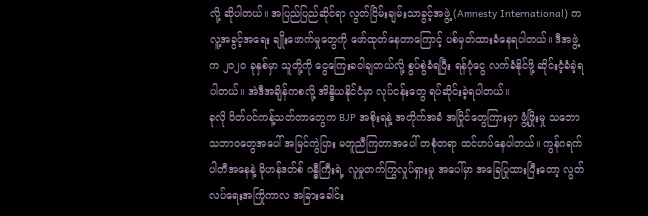လို့ ဆိုပါတယ်။ အပြည်ပြည်ဆိုင်ရာ လွတ်ငြိမ်းချမ်းသာခွင့်အဖွဲ့ (Amnesty International) က လူ့အခွင့်အရေး ချိုးဖောက်မှုတွေကို ဖော်ထုတ်နေတာကြောင့် ပစ်မှတ်ထားခံနေရပါတယ်။ ဒီအဖွဲ့က ၂၀၂၀ ခုနှစ်မှာ သူတို့ကို ငွေကြေးခဝါချတယ်လို့ စွပ်စွဲခံရပြီး ရန်ပုံငွေ လက်ခံနိုင်ဖို့ ဆိုင်းငံ့ခံခဲ့ရပါတယ်။ အဲဒီအချိန်ကစလို့ အိန္ဒိယနိုင်ငံမှာ လုပ်ငန်းတွေ ရပ်ဆိုင်းခဲ့ရပါတယ်။
ခုလို ပိတ်ပင်ကန့်သတ်တာတွေက BJP အစိုးရနဲ့ အတိုက်အခံ အပြိုင်တွေကြားမှာ ဖွံ့ဖြိုးမှု သဘောသဘာဝတွေအပေါ် အမြင်ကွဲပြား မတူညီကြတာအပေါ် တစုံတရာ ထင်ဟပ်နေပါတယ်။ ကွန်ဂရက်ပါတီအနေနဲ့ မိုဟန်ဒတ်စ် ဂန္ဓီကြီးရဲ့ လူမှုတက်ကြွလှုပ်ရှားမှု အပေါ်မှာ အခြေပြုထားပြီးတော့ လွတ်လပ်ရေးအကြိုကာလ အခြားခေါင်း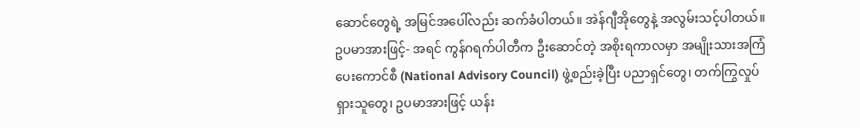ဆောင်တွေရဲ့ အမြင်အပေါ်လည်း ဆက်ခံပါတယ်။ အဲန်ဂျီအိုတွေနဲ့ အလွမ်းသင့်ပါတယ်။ ဥပမာအားဖြင့်- အရင် ကွန်ဂရက်ပါတီက ဦးဆောင်တဲ့ အစိုးရကာလမှာ အမျိုးသားအကြံပေးကောင်စီ (National Advisory Council) ဖွဲ့စည်းခဲ့ပြီး ပညာရှင်တွေ၊ တက်ကြွလှုပ်ရှားသူတွေ၊ ဥပမာအားဖြင့် ယန်း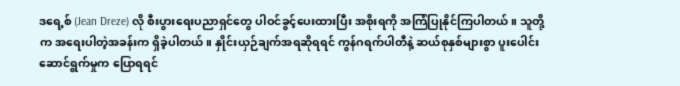ဒရေ့စ် (Jean Dreze) လို စီးပွားရေးပညာရှင်တွေ ပါဝင်ခွင့်ပေးထားပြီး အစိုးရကို အကြံပြုနိုင်ကြပါတယ်။ သူတို့က အရေးပါတဲ့အခန်းက ရှိခဲ့ပါတယ်။ နှိုင်းယှဉ်ချက်အရဆိုရရင် ကွန်ဂရက်ပါတီနဲ့ ဆယ်စုနှစ်များစွာ ပူးပေါင်းဆောင်ရွက်မှုက ပြောရရင်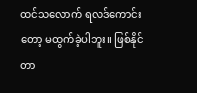ထင်သလောက် ရလဒ်ကောင်းတော့ မထွက်ခဲ့ပါဘူး။ ဖြစ်နိုင်တာ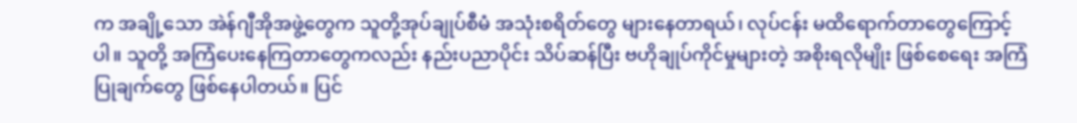က အချို့သော အဲန်ဂျီအိုအဖွဲ့တွေက သူတို့အုပ်ချုပ်စီမံ အသုံးစရိတ်တွေ များနေတာရယ်၊ လုပ်ငန်း မထိရောက်တာတွေကြောင့်ပါ။ သူတို့ အကြံပေးနေကြတာတွေကလည်း နည်းပညာပိုင်း သိပ်ဆန်ပြီး ဗဟိုချုပ်ကိုင်မှုများတဲ့ အစိုးရလိုမျိုး ဖြစ်စေရေး အကြံပြုချက်တွေ ဖြစ်နေပါတယ်။ ပြင်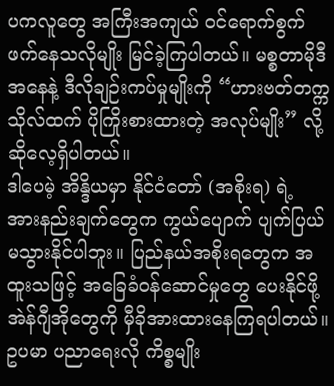ပကလူတွေ အကြီးအကျယ် ဝင်ရောက်စွက်ဖက်နေသလိုမျိုး မြင်ခဲ့ကြပါတယ်။ မစ္စတာမိုဒီ အနေနဲ့ ဒီလိုချဉ်းကပ်မှုမျိုးကို “ဟားဗတ်တက္ကသိုလ်ထက် ပိုကြိုးစားထားတဲ့ အလုပ်မျိုး” လို့ ဆိုလေ့ရှိပါတယ်။
ဒါပေမဲ့ အိန္ဒိယမှာ နိုင်ငံတော် (အစိုးရ) ရဲ့ အားနည်းချက်တွေက ကွယ်ပျောက် ပျက်ပြယ်မသွားနိုင်ပါဘူး။ ပြည်နယ်အစိုးရတွေက အထူးသဖြင့် အခြေခံဝန်ဆောင်မှုတွေ ပေးနိုင်ဖို့ အဲန်ဂျီအိုတွေကို မှီခိုအားထားနေကြရပါတယ်။ ဥပမာ ပညာရေးလို ကိစ္စမျိုး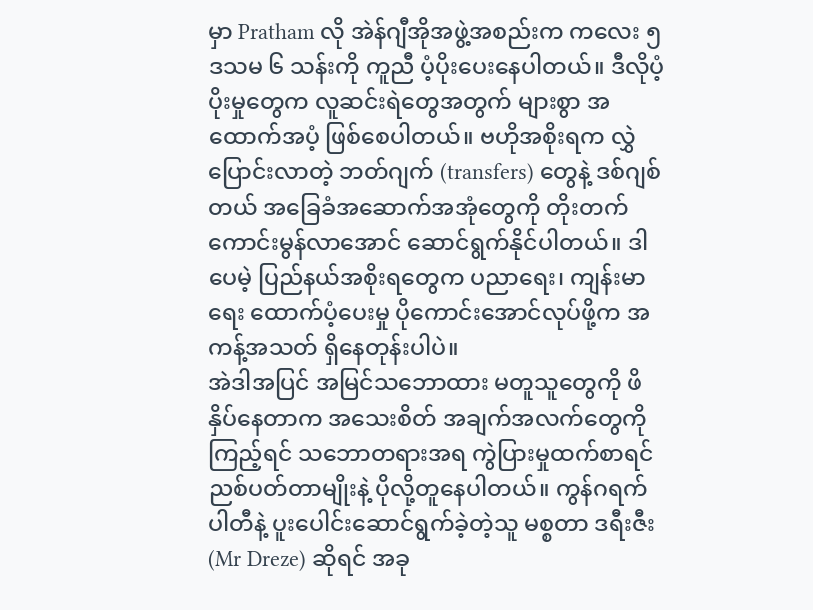မှာ Pratham လို အဲန်ဂျီအိုအဖွဲ့အစည်းက ကလေး ၅ ဒသမ ၆ သန်းကို ကူညီ ပံ့ပိုးပေးနေပါတယ်။ ဒီလိုပံ့ပိုးမှုတွေက လူဆင်းရဲတွေအတွက် များစွာ အထောက်အပံ့ ဖြစ်စေပါတယ်။ ဗဟိုအစိုးရက လွှဲပြောင်းလာတဲ့ ဘတ်ဂျက် (transfers) တွေနဲ့ ဒစ်ဂျစ်တယ် အခြေခံအဆောက်အအုံတွေကို တိုးတက်ကောင်းမွန်လာအောင် ဆောင်ရွက်နိုင်ပါတယ်။ ဒါပေမဲ့ ပြည်နယ်အစိုးရတွေက ပညာရေး၊ ကျန်းမာရေး ထောက်ပံ့ပေးမှု ပိုကောင်းအောင်လုပ်ဖို့က အကန့်အသတ် ရှိနေတုန်းပါပဲ။
အဲဒါအပြင် အမြင်သဘောထား မတူသူတွေကို ဖိနှိပ်နေတာက အသေးစိတ် အချက်အလက်တွေကို ကြည့်ရင် သဘောတရားအရ ကွဲပြားမှုထက်စာရင် ညစ်ပတ်တာမျိုးနဲ့ ပိုလို့တူနေပါတယ်။ ကွန်ဂရက်ပါတီနဲ့ ပူးပေါင်းဆောင်ရွက်ခဲ့တဲ့သူ မစ္စတာ ဒရီးဇီး (Mr Dreze) ဆိုရင် အခု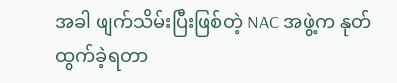အခါ ဖျက်သိမ်းပြီးဖြစ်တဲ့ NAC အဖွဲ့က နုတ်ထွက်ခဲ့ရတာ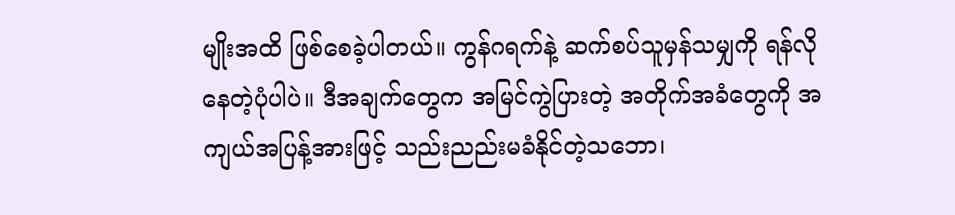မျိုးအထိ ဖြစ်စေခဲ့ပါတယ်။ ကွန်ဂရက်နဲ့ ဆက်စပ်သူမှန်သမျှကို ရန်လိုနေတဲ့ပုံပါပဲ။ ဒီအချက်တွေက အမြင်ကွဲပြားတဲ့ အတိုက်အခံတွေကို အကျယ်အပြန့်အားဖြင့် သည်းညည်းမခံနိုင်တဲ့သဘော၊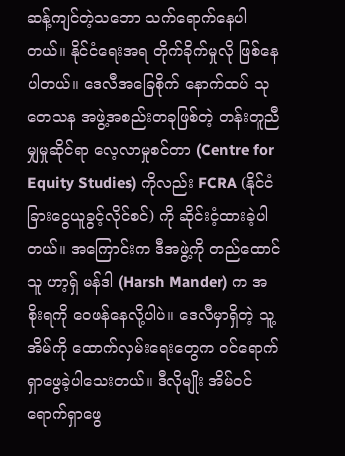ဆန့်ကျင်တဲ့သဘော သက်ရောက်နေပါတယ်။ နိုင်ငံရေးအရ တိုက်ခိုက်မှုလို ဖြစ်နေပါတယ်။ ဒေလီအခြေစိုက် နောက်ထပ် သုတေသန အဖွဲ့အစည်းတခုဖြစ်တဲ့ တန်းတူညီမျှမှုဆိုင်ရာ လေ့လာမှုစင်တာ (Centre for Equity Studies) ကိုလည်း FCRA (နိုင်ငံခြားငွေယူခွင့်လိုင်စင်) ကို ဆိုင်းငံ့ထားခဲ့ပါတယ်။ အကြောင်းက ဒီအဖွဲ့ကို တည်ထောင်သူ ဟာ့ရှ် မန်ဒါ (Harsh Mander) က အစိုးရကို ဝေဖန်နေလို့ပါပဲ။ ဒေလီမှာရှိတဲ့ သူ့အိမ်ကို ထောက်လှမ်းရေးတွေက ဝင်ရောက်ရှာဖွေခဲ့ပါသေးတယ်။ ဒီလိုမျိုး အိမ်ဝင်ရောက်ရှာဖွေ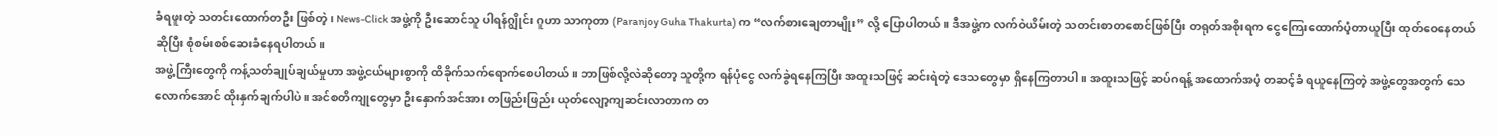ခံရဖူးတဲ့ သတင်းထောက်တဦး ဖြစ်တဲ့၊ News-Click အဖွဲ့ကို ဦးဆောင်သူ ပါရန်ဂျွိုင်း ဂူဟာ သာကုတာ (Paranjoy Guha Thakurta) က “လက်စားချေတာမျိုး” လို့ ပြောပါတယ်။ ဒီအဖွဲ့က လက်ဝဲယိမ်းတဲ့ သတင်းစာတစောင်ဖြစ်ပြီး တရုတ်အစိုးရက ငွေကြေးထောက်ပံ့တာယူပြီး ထုတ်ဝေနေတယ် ဆိုပြီး စုံစမ်းစစ်ဆေးခံနေရပါတယ်။
အဖွဲ့ကြီးတွေကို ကန့်သတ်ချုပ်ချယ်မှုဟာ အဖွဲ့ငယ်များစွာကို ထိခိုက်သက်ရောက်စေပါတယ်။ ဘာဖြစ်လို့လဲဆိုတော့ သူတို့က ရန်ပုံငွေ လက်ခွဲရနေကြပြီး အထူးသဖြင့် ဆင်းရဲတဲ့ ဒေသတွေမှာ ရှိနေကြတာပါ။ အထူးသဖြင့် ဆပ်ဂရန့် အထောက်အပံ့ တဆင့်ခံ ရယူနေကြတဲ့ အဖွဲ့တွေအတွက် သေလောက်အောင် ထိုးနှက်ချက်ပါပဲ။ အင်စတိကျုတွေမှာ ဦးနှောက်အင်အား တဖြည်းဖြည်း ယုတ်လျော့ကျဆင်းလာတာက တ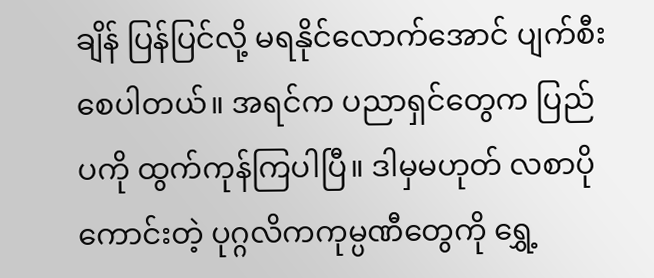ချိန် ပြန်ပြင်လို့ မရနိုင်လောက်အောင် ပျက်စီးစေပါတယ်။ အရင်က ပညာရှင်တွေက ပြည်ပကို ထွက်ကုန်ကြပါပြီ။ ဒါမှမဟုတ် လစာပိုကောင်းတဲ့ ပုဂ္ဂလိကကုမ္ပဏီတွေကို ရွှေ့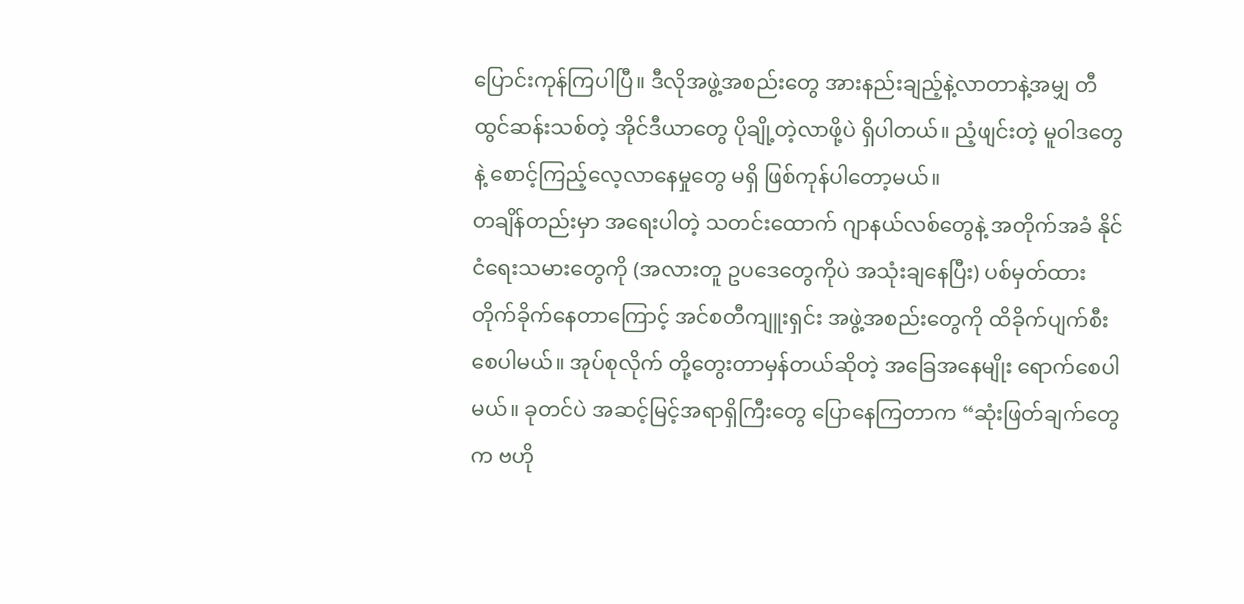ပြောင်းကုန်ကြပါပြီ။ ဒီလိုအဖွဲ့အစည်းတွေ အားနည်းချည့်နဲ့လာတာနဲ့အမျှ တီထွင်ဆန်းသစ်တဲ့ အိုင်ဒီယာတွေ ပိုချို့တဲ့လာဖို့ပဲ ရှိပါတယ်။ ညံ့ဖျင်းတဲ့ မူဝါဒတွေနဲ့ စောင့်ကြည့်လေ့လာနေမှုတွေ မရှိ ဖြစ်ကုန်ပါတော့မယ်။
တချိန်တည်းမှာ အရေးပါတဲ့ သတင်းထောက် ဂျာနယ်လစ်တွေနဲ့ အတိုက်အခံ နိုင်ငံရေးသမားတွေကို (အလားတူ ဥပဒေတွေကိုပဲ အသုံးချနေပြီး) ပစ်မှတ်ထား တိုက်ခိုက်နေတာကြောင့် အင်စတီကျူးရှင်း အဖွဲ့အစည်းတွေကို ထိခိုက်ပျက်စီးစေပါမယ်။ အုပ်စုလိုက် တို့တွေးတာမှန်တယ်ဆိုတဲ့ အခြေအနေမျိုး ရောက်စေပါမယ်။ ခုတင်ပဲ အဆင့်မြင့်အရာရှိကြီးတွေ ပြောနေကြတာက “ဆုံးဖြတ်ချက်တွေက ဗဟို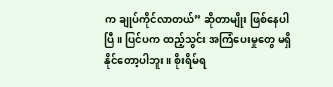က ချုပ်ကိုင်လာတယ်” ဆိုတာမျိုး ဖြစ်နေပါပြီ။ ပြင်ပက ထည့်သွင်း အကြံပေးမှုတွေ မရှိနိုင်တော့ပါဘူး။ စိုးရိမ်ရ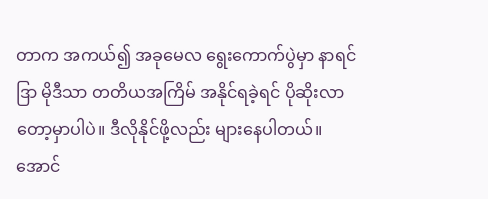တာက အကယ်၍ အခုမေလ ရွေးကောက်ပွဲမှာ နာရင်ဒြာ မိုဒီသာ တတိယအကြိမ် အနိုင်ရခဲ့ရင် ပိုဆိုးလာတော့မှာပါပဲ။ ဒီလိုနိုင်ဖို့လည်း များနေပါတယ်။
အောင်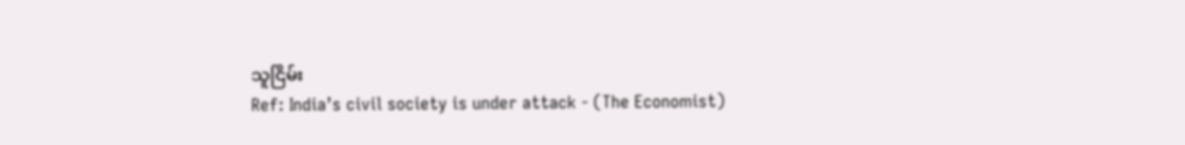သူငြိမ်း
Ref: India’s civil society is under attack - (The Economist)